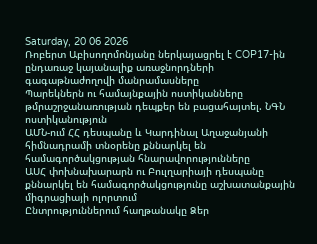Saturday, 20 06 2026
Ռոբերտ Աբիսողոմոնյանը ներկայացրել է COP17-ին ընդառաջ կայանալիք առաջնորդների գագաթնաժողովի մանրամասները
Պարեկներն ու համայնքային ոստիկանները թմրաշրջանառության դեպքեր են բացահայտել. ՆԳՆ ոստիկանություն
ԱՄՆ-ում ՀՀ դեսպանը և Կարդինալ Աղաջանյանի հիմնադրամի տնօրենը քննարկել են համագործակցության հնարավորությունները
ԱՍՀ փոխնախարարն ու Բուլղարիայի դեսպանը քննարկել են համագործակցությունը աշխատանքային միգրացիայի ոլորտում
Ընտրություններում հաղթանակը Ձեր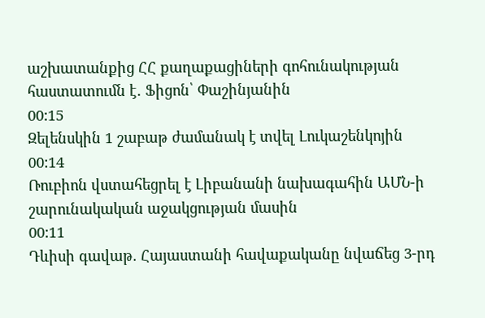աշխատանքից ՀՀ քաղաքացիների գոհունակության հաստատումն է․ Ֆիցոն՝ Փաշինյանին
00:15
Զելենսկին 1 շաբաթ ժամանակ է տվել Լուկաշենկոյին
00:14
Ռուբիոն վստահեցրել է Լիբանանի նախագահին ԱՄՆ-ի շարունակական աջակցության մասին
00:11
Դևիսի գավաթ. Հայաստանի հավաքականը նվաճեց 3-րդ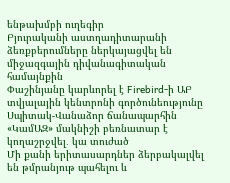ենթախմբի ուղեգիր
Բյուրականի աստղադիտարանի ձեռքբերումները ներկայացվել են միջազգային դիվանագիտական համայնքին
Փաշինյանը կարևորել է Firebird-ի ԱԲ տվյալային կենտրոնի գործունեությունը
Սպիտակ-Վանաձոր ճանապարհին «ԿամԱԶ» մակնիշի բեռնատար է կողաշրջվել․ կա տուժած
Մի քանի երիտասարդներ ձերբակալվել են թմրանյութ պահելու և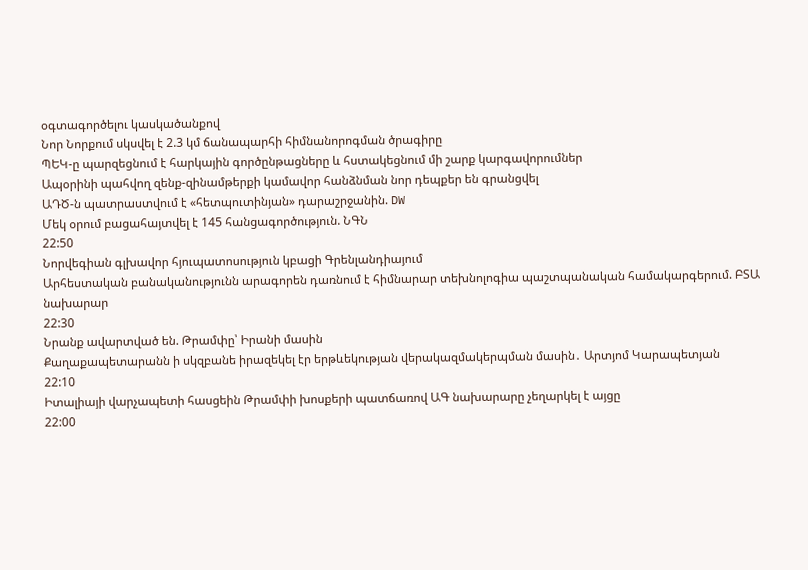օգտագործելու կասկածանքով
Նոր Նորքում սկսվել է 2.3 կմ ճանապարհի հիմնանորոգման ծրագիրը
ՊԵԿ-ը պարզեցնում է հարկային գործընթացները և հստակեցնում մի շարք կարգավորումներ
Ապօրինի պահվող զենք-զինամթերքի կամավոր հանձնման նոր դեպքեր են գրանցվել
ԱԴԾ-ն պատրաստվում է «հետպուտինյան» դարաշրջանին. DW
Մեկ օրում բացահայտվել է 145 հանցագործություն. ՆԳՆ
22:50
Նորվեգիան գլխավոր հյուպատոսություն կբացի Գրենլանդիայում
Արհեստական բանականությունն արագորեն դառնում է հիմնարար տեխնոլոգիա պաշտպանական համակարգերում. ԲՏԱ նախարար
22:30
Նրանք ավարտված են. Թրամփը՝ Իրանի մասին
Քաղաքապետարանն ի սկզբանե իրազեկել էր երթևեկության վերակազմակերպման մասին․ Արտյոմ Կարապետյան
22:10
Իտալիայի վարչապետի հասցեին Թրամփի խոսքերի պատճառով ԱԳ նախարարը չեղարկել է այցը
22:00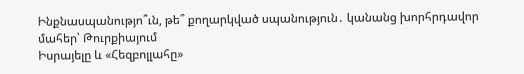Ինքնասպանությո՞ւն, թե՞ քողարկված սպանություն․ կանանց խորհրդավոր մահեր՝ Թուրքիայում
Իսրայելը և «Հեզբոլլահը»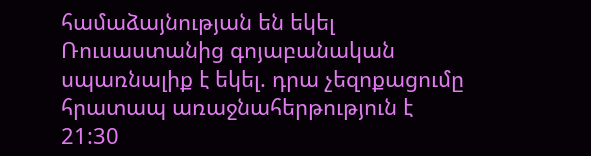համաձայնության են եկել
Ռուսաստանից գոյաբանական սպառնալիք է եկել. դրա չեզոքացումը հրատապ առաջնահերթություն է
21:30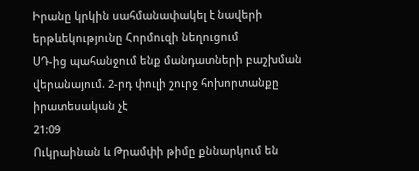Իրանը կրկին սահմանափակել է նավերի երթևեկությունը Հորմուզի նեղուցում
ՍԴ-ից պահանջում ենք մանդատների բաշխման վերանայում. 2-րդ փուլի շուրջ հոխորտանքը իրատեսական չէ
21:09
Ուկրաինան և Թրամփի թիմը քննարկում են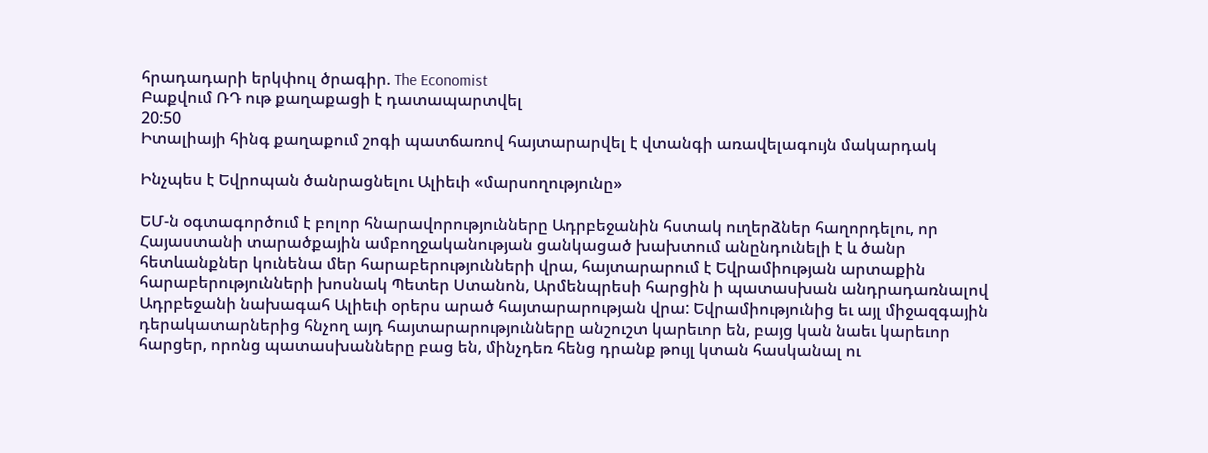հրադադարի երկփուլ ծրագիր. The Economist
Բաքվում ՌԴ ութ քաղաքացի է դատապարտվել
20:50
Իտալիայի հինգ քաղաքում շոգի պատճառով հայտարարվել է վտանգի առավելագույն մակարդակ

Ինչպես է Եվրոպան ծանրացնելու Ալիեւի «մարսողությունը»

ԵՄ-ն օգտագործում է բոլոր հնարավորությունները Ադրբեջանին հստակ ուղերձներ հաղորդելու, որ Հայաստանի տարածքային ամբողջականության ցանկացած խախտում անընդունելի է և ծանր հետևանքներ կունենա մեր հարաբերությունների վրա, հայտարարում է Եվրամիության արտաքին հարաբերությունների խոսնակ Պետեր Ստանոն, Արմենպրեսի հարցին ի պատասխան անդրադառնալով Ադրբեջանի նախագահ Ալիեւի օրերս արած հայտարարության վրա: Եվրամիությունից եւ այլ միջազգային դերակատարներից հնչող այդ հայտարարությունները անշուշտ կարեւոր են, բայց կան նաեւ կարեւոր հարցեր, որոնց պատասխանները բաց են, մինչդեռ հենց դրանք թույլ կտան հասկանալ ու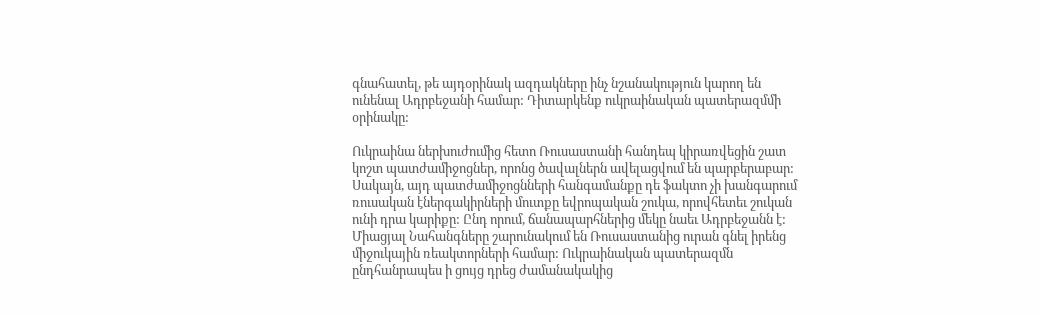գնահատել, թե այդօրինակ ազդակները ինչ նշանակություն կարող են ունենալ Ադրբեջանի համար: Դիտարկենք ուկրաինական պատերազմմի օրինակը:

Ուկրաինա ներխուժումից հետո Ռուսաստանի հանդեպ կիրառվեցին շատ կոշտ պատժամիջոցներ, որոնց ծավալներն ավելացվում են պարբերաբար: Սակայն, այդ պատժամիջոցնների հանգամանքը դե ֆակտո չի խանգարում ռուսական էներգակիրների մուտքը եվրոպական շուկա, որովհետեւ շուկան ունի դրա կարիքը: Ընդ որում, ճանապարհներից մեկը նաեւ Ադրբեջանն է: Միացյալ Նահանգները շարունակում են Ռուսաստանից ուրան գնել իրենց միջուկային ռեակտորների համար: Ուկրաինական պատերազմն ընդհանրապես ի ցույց դրեց ժամանակակից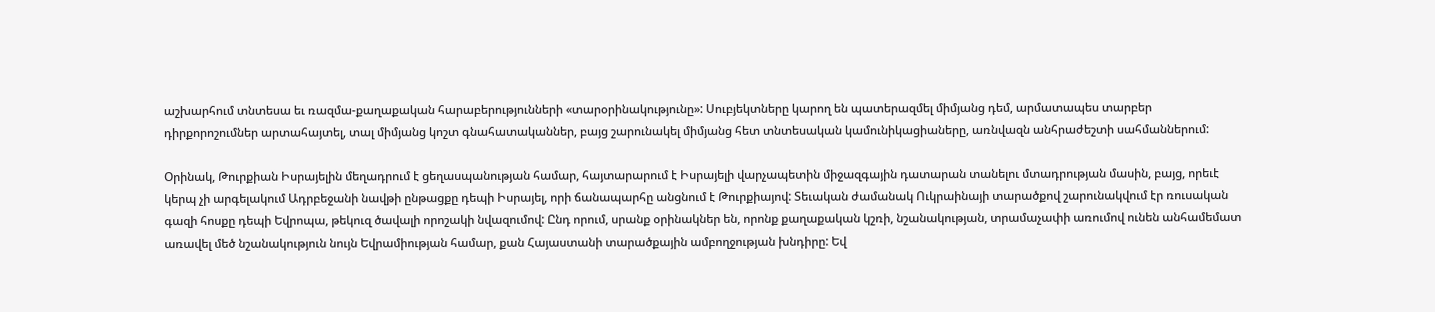աշխարհում տնտեսա եւ ռազմա-քաղաքական հարաբերությունների «տարօրինակությունը»: Սուբյեկտները կարող են պատերազմել միմյանց դեմ, արմատապես տարբեր դիրքորոշումներ արտահայտել, տալ միմյանց կոշտ գնահատականներ, բայց շարունակել միմյանց հետ տնտեսական կամունիկացիաները, առնվազն անհրաժեշտի սահմաններում:

Օրինակ, Թուրքիան Իսրայելին մեղադրում է ցեղասպանության համար, հայտարարում է Իսրայելի վարչապետին միջազգային դատարան տանելու մտադրության մասին, բայց, որեւէ կերպ չի արգելակում Ադրբեջանի նավթի ընթացքը դեպի Իսրայել, որի ճանապարհը անցնում է Թուրքիայով: Տեւական ժամանակ Ուկրաինայի տարածքով շարունակվում էր ռուսական գազի հոսքը դեպի Եվրոպա, թեկուզ ծավալի որոշակի նվազումով: Ընդ որում, սրանք օրինակներ են, որոնք քաղաքական կշռի, նշանակության, տրամաչափի առումով ունեն անհամեմատ առավել մեծ նշանակություն նույն Եվրամիության համար, քան Հայաստանի տարածքային ամբողջության խնդիրը: Եվ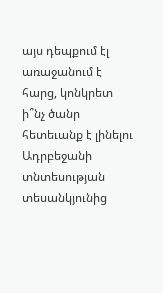այս դեպքում էլ առաջանում է հարց, կոնկրետ ի՞նչ ծանր հետեւանք է լինելու Ադրբեջանի տնտեսության տեսանկյունից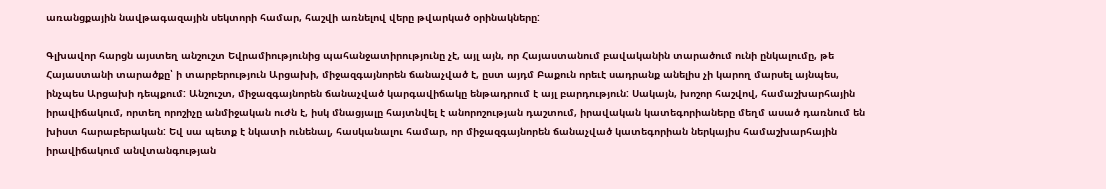առանցքային նավթագազային սեկտորի համար, հաշվի առնելով վերը թվարկած օրինակները:

Գլխավոր հարցն այստեղ անշուշտ Եվրամիությունից պահանջատիրությունը չէ, այլ այն, որ Հայաստանում բավականին տարածում ունի ընկալումը, թե Հայաստանի տարածքը՝ ի տարբերություն Արցախի, միջազգայնորեն ճանաչված է, ըստ այդմ Բաքուն որեւէ սադրանք անելիս չի կարող մարսել այնպես, ինչպես Արցախի դեպքում: Անշուշտ, միջազգայնորեն ճանաչված կարգավիճակը ենթադրում է այլ բարդություն: Սակայն, խոշոր հաշվով, համաշխարհային իրավիճակում, որտեղ որոշիչը անմիջական ուժն է, իսկ մնացյալը հայտնվել է անորոշության դաշտում, իրավական կատեգորիաները մեղմ ասած դառնում են խիստ հարաբերական: Եվ սա պետք է նկատի ունենալ, հասկանալու համար, որ միջազգայնորեն ճանաչված կատեգորիան ներկայիս համաշխարհային իրավիճակում անվտանգության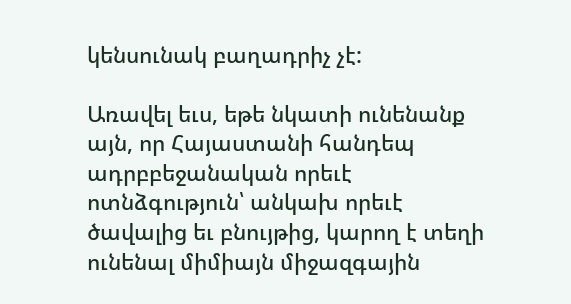կենսունակ բաղադրիչ չէ:

Առավել եւս, եթե նկատի ունենանք այն, որ Հայաստանի հանդեպ ադրբբեջանական որեւէ ոտնձգություն՝ անկախ որեւէ ծավալից եւ բնույթից, կարող է տեղի ունենալ միմիայն միջազգային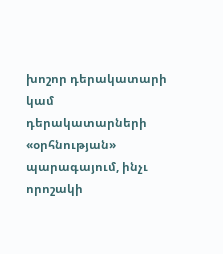խոշոր դերակատարի կամ դերակատարների «օրհնության» պարագայում, ինչւ որոշակի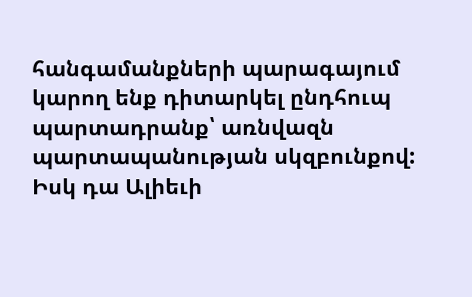հանգամանքների պարագայում կարող ենք դիտարկել ընդհուպ պարտադրանք՝ առնվազն պարտապանության սկզբունքով: Իսկ դա Ալիեւի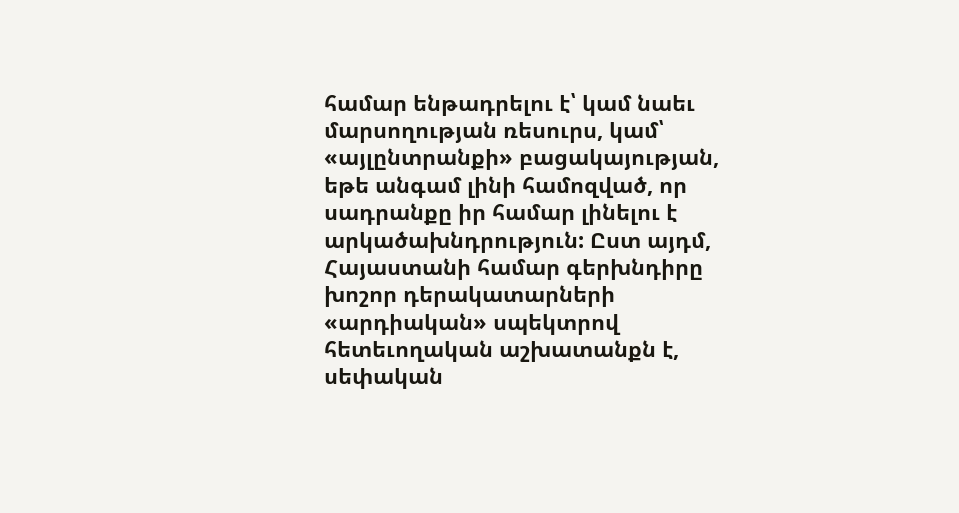համար ենթադրելու է՝ կամ նաեւ մարսողության ռեսուրս, կամ՝ «այլընտրանքի» բացակայության, եթե անգամ լինի համոզված, որ սադրանքը իր համար լինելու է արկածախնդրություն: Ըստ այդմ, Հայաստանի համար գերխնդիրը խոշոր դերակատարների «արդիական» սպեկտրով հետեւողական աշխատանքն է, սեփական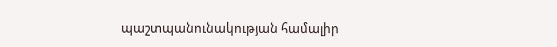պաշտպանունակության համալիր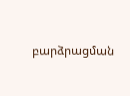բարձրացման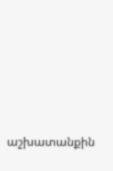աշխատանքին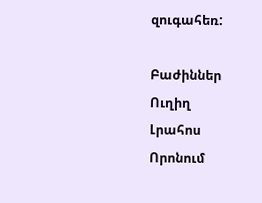զուգահեռ:

Բաժիններ
Ուղիղ
Լրահոս
Որոնում